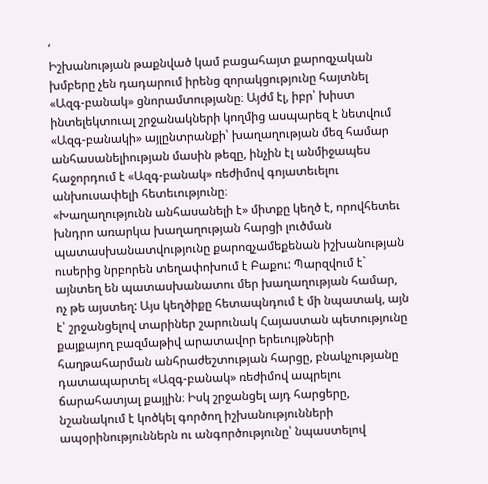‘
Իշխանության թաքնված կամ բացահայտ քարոզչական խմբերը չեն դադարում իրենց զորակցությունը հայտնել «Ազգ-բանակ» ցնորամտությանը։ Այժմ էլ, իբր՝ խիստ ինտելեկտուալ շրջանակների կողմից ասպարեզ է նետվում «Ազգ-բանակի» այլընտրանքի՝ խաղաղության մեզ համար անհասանելիության մասին թեզը, ինչին էլ անմիջապես հաջորդում է «Ազգ-բանակ» ռեժիմով գոյատեւելու անխուսափելի հետեւությունը։
«Խաղաղությունն անհասանելի է» միտքը կեղծ է, որովհետեւ խնդրո առարկա խաղաղության հարցի լուծման պատասխանատվությունը քարոզչամեքենան իշխանության ուսերից նրբորեն տեղափոխում է Բաքու: Պարզվում է` այնտեղ են պատասխանատու մեր խաղաղության համար, ոչ թե այստեղ: Այս կեղծիքը հետապնդում է մի նպատակ, այն է՝ շրջանցելով տարիներ շարունակ Հայաստան պետությունը քայքայող բազմաթիվ արատավոր երեւույթների հաղթահարման անհրաժեշտության հարցը, բնակչությանը դատապարտել «Ազգ-բանակ» ռեժիմով ապրելու ճարահատյալ քայլին։ Իսկ շրջանցել այդ հարցերը, նշանակում է կոծկել գործող իշխանությունների ապօրինություններն ու անգործությունը՝ նպաստելով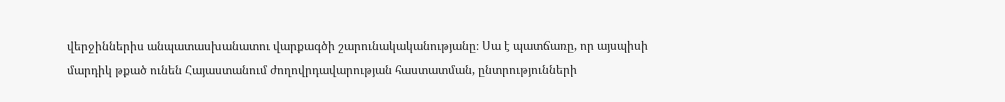վերջիններիս անպատասխանատու վարքագծի շարունակականությանը։ Սա է պատճառը, որ այսպիսի մարդիկ թքած ունեն Հայաստանում ժողովրդավարության հաստատման, ընտրությունների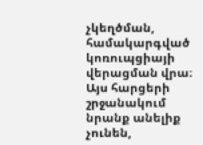չկեղծման, համակարգված կոռուպցիայի վերացման վրա։ Այս հարցերի շրջանակում նրանք անելիք չունեն,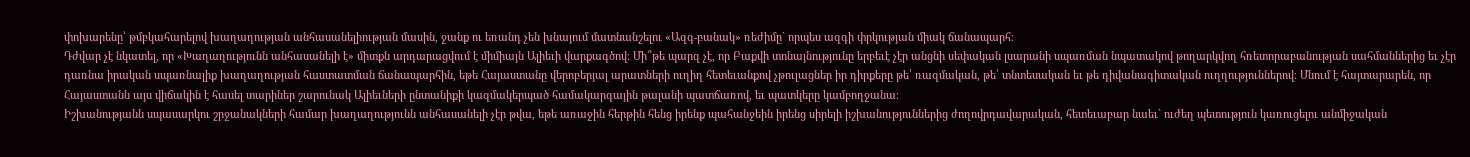փոխարենը՝ թմբկահարելով խաղաղության անհասանելիության մասին, ջանք ու եռանդ չեն խնայում մատնանշելու «Ազգ-բանակ» ռեժիմը` որպես ազգի փրկության միակ ճանապարհ։
Դժվար չէ նկատել, որ «Խաղաղությունն անհասանելի է» միտքն արդարացվում է միմիայն Ալիեւի վարքագծով։ Մի՞թե պարզ չէ, որ Բաքվի տոնայնությունը երբեւէ չէր անցնի սեփական լսարանի սպառման նպատակով թողարկվող հռետորաբանության սահմաններից եւ չէր դառնա իրական սպառնալիք խաղաղության հաստատման ճանապարհին, եթե Հայաստանը վերոբերյալ արատների ուղիղ հետեւանքով չթուլացներ իր դիրքերը թե՛ ռազմական, թե՛ տնտեսական եւ թե դիվանագիտական ուղղություններով։ Մնում է հայտարարեն, որ Հայաստանն այս վիճակին է հասել տարիներ շարունակ Ալիեւների ընտանիքի կազմակերպած համակարգային թալանի պատճառով, եւ պատկերը կամբողջանա։
Իշխանությանն սպասարկու շրջանակների համար խաղաղությունն անհասանելի չէր թվա, եթե առաջին հերթին հենց իրենք պահանջեին իրենց սիրելի իշխանություններից ժողովրդավարական, հետեւաբար նաեւ` ուժեղ պետություն կառուցելու անմիջական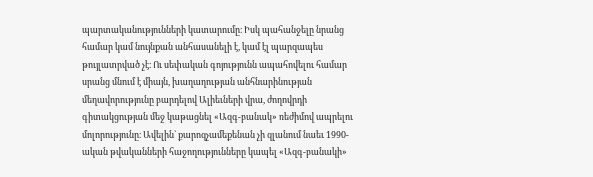պարտականությունների կատարումը։ Իսկ պահանջելը նրանց համար կամ նույնքան անհասանելի է, կամ էլ պարզապես թույլատրված չէ։ Ու սեփական գոյությունն ապահովելու համար սրանց մնում է միայն, խաղաղության անհնարինության մեղավորությունը բարդելով Ալիեւների վրա, ժողովրդի գիտակցության մեջ կաթացնել «Ազգ-բանակ» ռեժիմով ապրելու մոլորությունը։ Ավելին` քարոզչամեքենան չի զլանում նաեւ 1990-ական թվականների հաջողությունները կապել «Ազգ-բանակի»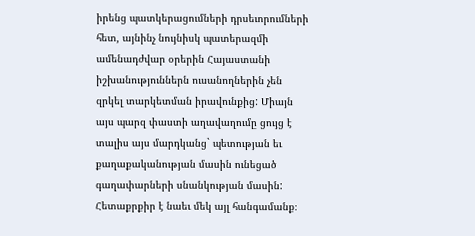իրենց պատկերացումների դրսեւորումների հետ, այնինչ նույնիսկ պատերազմի ամենադժվար օրերին Հայաստանի իշխանություններն ուսանողներին չեն զրկել տարկետման իրավունքից: Միայն այս պարզ փաստի աղավաղումը ցույց է տալիս այս մարդկանց` պետության եւ քաղաքականության մասին ունեցած գաղափարների սնանկության մասին:
Հետաքրքիր է նաեւ մեկ այլ հանգամանք։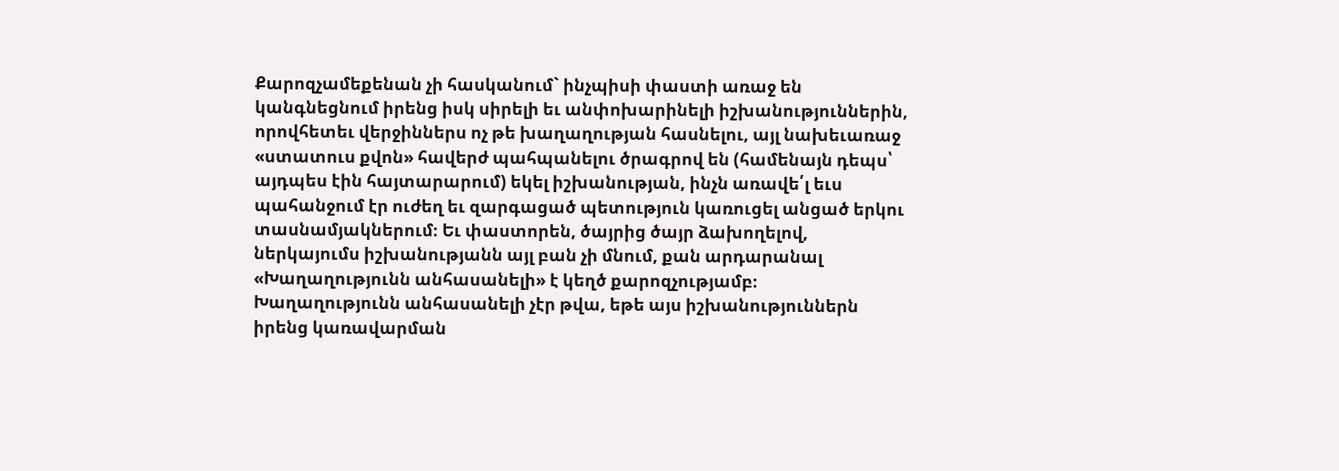Քարոզչամեքենան չի հասկանում` ինչպիսի փաստի առաջ են կանգնեցնում իրենց իսկ սիրելի եւ անփոխարինելի իշխանություններին, որովհետեւ վերջիններս ոչ թե խաղաղության հասնելու, այլ նախեւառաջ «ստատուս քվոն» հավերժ պահպանելու ծրագրով են (համենայն դեպս՝ այդպես էին հայտարարում) եկել իշխանության, ինչն առավե՛լ եւս պահանջում էր ուժեղ եւ զարգացած պետություն կառուցել անցած երկու տասնամյակներում։ Եւ փաստորեն, ծայրից ծայր ձախողելով, ներկայումս իշխանությանն այլ բան չի մնում, քան արդարանալ «Խաղաղությունն անհասանելի» է կեղծ քարոզչությամբ։
Խաղաղությունն անհասանելի չէր թվա, եթե այս իշխանություններն իրենց կառավարման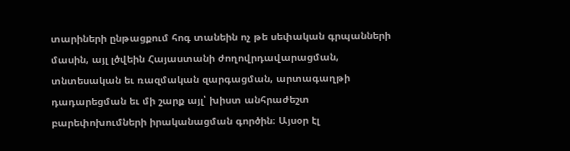տարիների ընթացքում հոգ տանեին ոչ թե սեփական գրպանների մասին, այլ լծվեին Հայաստանի ժողովրդավարացման, տնտեսական եւ ռազմական զարգացման, արտագաղթի դադարեցման եւ մի շարք այլ՝ խիստ անհրաժեշտ բարեփոխումների իրականացման գործին։ Այսօր էլ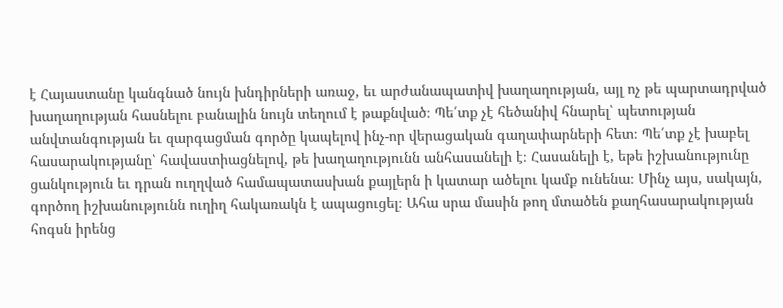է Հայաստանը կանգնած նույն խնդիրների առաջ, եւ արժանապատիվ խաղաղության, այլ ոչ թե պարտադրված խաղաղության հասնելու բանալին նույն տեղում է թաքնված։ Պե՛տք չէ հեծանիվ հնարել՝ պետության անվտանգության եւ զարգացման գործը կապելով ինչ-որ վերացական գաղափարների հետ։ Պե՛տք չէ խաբել հասարակությանը՝ հավաստիացնելով, թե խաղաղությունն անհասանելի է։ Հասանելի է, եթե իշխանությունը ցանկություն եւ դրան ուղղված համապատասխան քայլերն ի կատար ածելու կամք ունենա։ Մինչ այս, սակայն, գործող իշխանությունն ուղիղ հակառակն է ապացուցել։ Ահա սրա մասին թող մտածեն քաղհասարակության հոգսն իրենց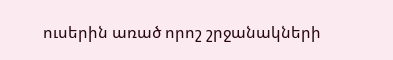ուսերին առած որոշ շրջանակների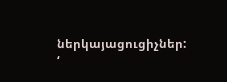ներկայացուցիչներ:
‘